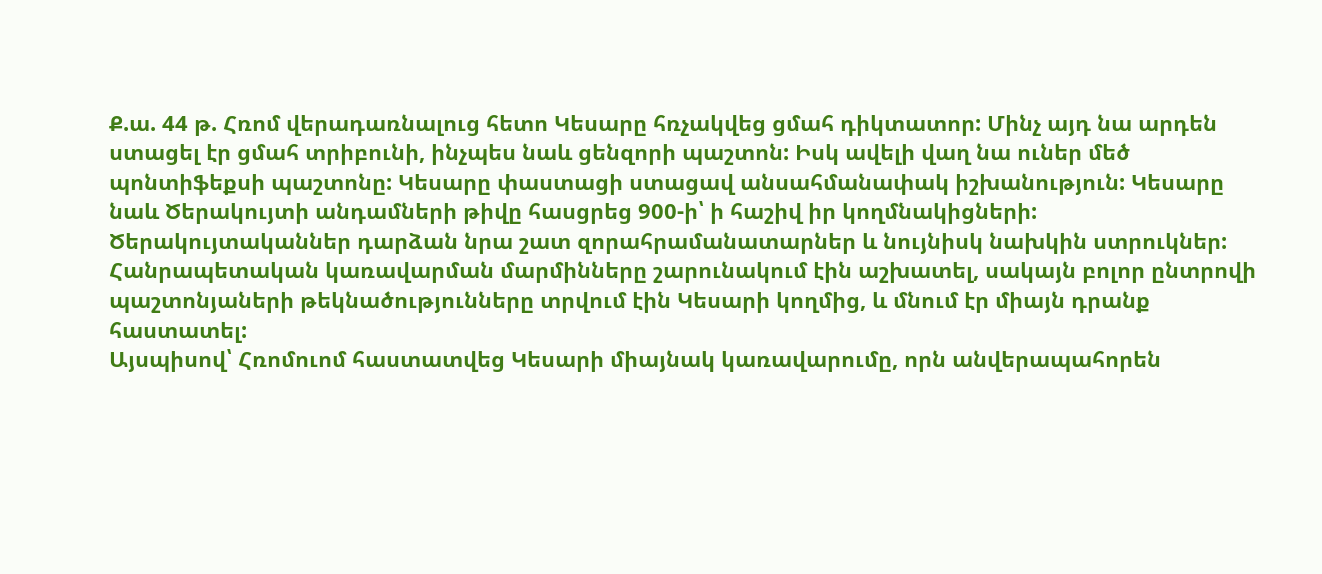Ք.ա. 44 թ. Հռոմ վերադառնալուց հետո Կեսարը հռչակվեց ցմահ դիկտատոր: Մինչ այդ նա արդեն ստացել էր ցմահ տրիբունի, ինչպես նաև ցենզորի պաշտոն: Իսկ ավելի վաղ նա ուներ մեծ պոնտիֆեքսի պաշտոնը: Կեսարը փաստացի ստացավ անսահմանափակ իշխանություն: Կեսարը նաև Ծերակույտի անդամների թիվը հասցրեց 900-ի՝ ի հաշիվ իր կողմնակիցների: Ծերակույտականներ դարձան նրա շատ զորահրամանատարներ և նույնիսկ նախկին ստրուկներ:
Հանրապետական կառավարման մարմինները շարունակում էին աշխատել, սակայն բոլոր ընտրովի պաշտոնյաների թեկնածությունները տրվում էին Կեսարի կողմից, և մնում էր միայն դրանք հաստատել:
Այսպիսով՝ Հռոմուոմ հաստատվեց Կեսարի միայնակ կառավարումը, որն անվերապահորեն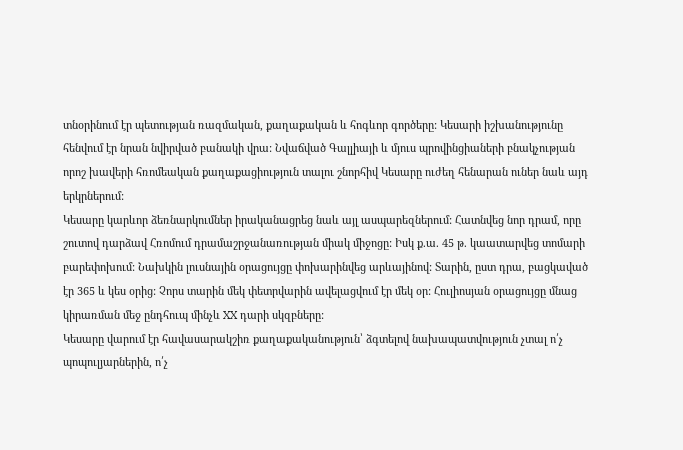տնօրինում էր պետության ռազմական, քաղաքական և հոգևոր գործերը: Կեսարի իշխանությունը հենվում էր նրան նվիրված բանակի վրա: Նվաճված Գալլիայի և մյուս պրովինցիաների բնակչության որոշ խավերի հռոմեական քաղաքացիություն տալու շնորհիվ Կեսարը ուժեղ հենարան ուներ նաև այդ երկրներում:
Կեսարը կարևոր ձեռնարկումներ իրականացրեց նաև այլ ասպարեզներում: Հատնվեց նոր դրամ, որը շուտով դարձավ Հռոմում դրամաշրջանառության միակ միջոցը: Իսկ ք.ա. 45 թ. կաատարվեց տոմարի բարեփոխում: Նախկին լուսնային օրացույցը փոխարինվեց արևայինով: Տարին, ըստ դրա, բացկաված էր 365 և կես օրից: Չորս տարին մեկ փետրվարին ավելացվում էր մեկ օր: Հուլիոսյան օրացույցը մնաց կիրառման մեջ ընդհուպ մինչև XX դարի սկզբները:
Կեսարը վարում էր հավասարակշիռ քաղաքականություն՝ ձգտելով նախապատվություն չտալ ո՛չ պոպուլյարներին, ո՛չ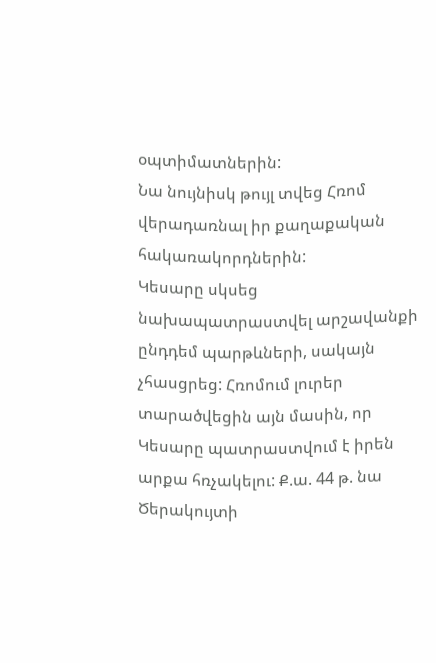օպտիմատներին:
Նա նույնիսկ թույլ տվեց Հռոմ վերադառնալ իր քաղաքական հակառակորդներին:
Կեսարը սկսեց նախապատրաստվել արշավանքի ընդդեմ պարթևների, սակայն չհասցրեց: Հռոմում լուրեր տարածվեցին այն մասին, որ Կեսարը պատրաստվում է իրեն արքա հռչակելու: Ք.ա. 44 թ. նա Ծերակույտի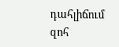դահլիճում զոհ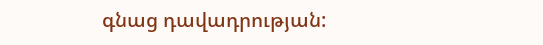գնաց դավադրության: